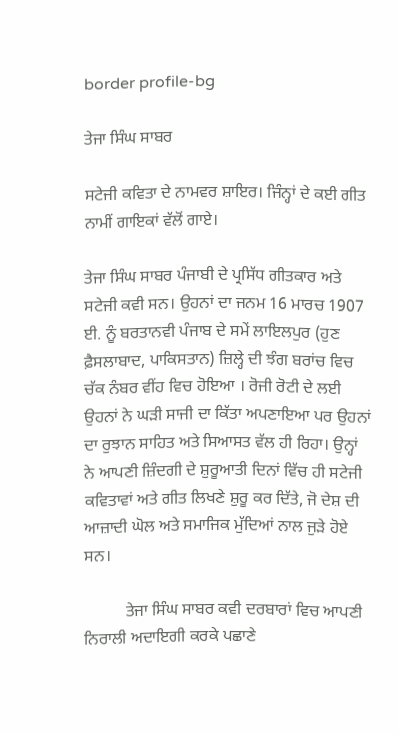border profile-bg

ਤੇਜਾ ਸਿੰਘ ਸਾਬਰ

ਸਟੇਜੀ ਕਵਿਤਾ ਦੇ ਨਾਮਵਰ ਸ਼ਾਇਰ। ਜਿੰਨ੍ਹਾਂ ਦੇ ਕਈ ਗੀਤ ਨਾਮੀਂ ਗਾਇਕਾਂ ਵੱਲੋਂ ਗਾਏ।

ਤੇਜਾ ਸਿੰਘ ਸਾਬਰ ਪੰਜਾਬੀ ਦੇ ਪ੍ਰਸਿੱਧ ਗੀਤਕਾਰ ਅਤੇ ਸਟੇਜੀ ਕਵੀ ਸਨ। ਉਹਨਾਂ ਦਾ ਜਨਮ 16 ਮਾਰਚ 1907 ਈ. ਨੂੰ ਬਰਤਾਨਵੀ ਪੰਜਾਬ ਦੇ ਸਮੇਂ ਲਾਇਲਪੁਰ (ਹੁਣ ਫ਼ੈਸਲਾਬਾਦ, ਪਾਕਿਸਤਾਨ) ਜ਼ਿਲ੍ਹੇ ਦੀ ਝੰਗ ਬਰਾਂਚ ਵਿਚ ਚੱਕ ਨੰਬਰ ਵੀਂਹ ਵਿਚ ਹੋਇਆ । ਰੋਜੀ ਰੋਟੀ ਦੇ ਲਈ ਉਹਨਾਂ ਨੇ ਘੜੀ ਸਾਜੀ ਦਾ ਕਿੱਤਾ ਅਪਣਾਇਆ ਪਰ ਉਹਨਾਂ ਦਾ ਰੁਝਾਨ ਸਾਹਿਤ ਅਤੇ ਸਿਆਸਤ ਵੱਲ ਹੀ ਰਿਹਾ। ਉਨ੍ਹਾਂ ਨੇ ਆਪਣੀ ਜ਼ਿੰਦਗੀ ਦੇ ਸ਼ੁਰੂਆਤੀ ਦਿਨਾਂ ਵਿੱਚ ਹੀ ਸਟੇਜੀ ਕਵਿਤਾਵਾਂ ਅਤੇ ਗੀਤ ਲਿਖਣੇ ਸ਼ੁਰੂ ਕਰ ਦਿੱਤੇ, ਜੋ ਦੇਸ਼ ਦੀ ਆਜ਼ਾਦੀ ਘੋਲ ਅਤੇ ਸਮਾਜਿਕ ਮੁੱਦਿਆਂ ਨਾਲ ਜੁੜੇ ਹੋਏ ਸਨ।

          ਤੇਜਾ ਸਿੰਘ ਸਾਬਰ ਕਵੀ ਦਰਬਾਰਾਂ ਵਿਚ ਆਪਣੀ ਨਿਰਾਲੀ ਅਦਾਇਗੀ ਕਰਕੇ ਪਛਾਣੇ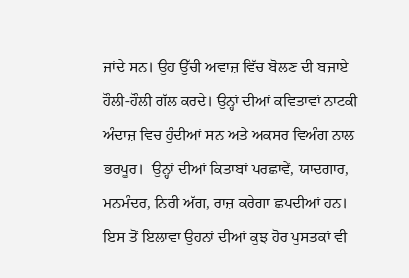ਜਾਂਦੇ ਸਨ। ਉਹ ਉੱਚੀ ਅਵਾਜ਼ ਵਿੱਚ ਬੋਲਣ ਦੀ ਬਜਾਏ ਹੌਲੀ-ਹੌਲੀ ਗੱਲ ਕਰਦੇ। ਉਨ੍ਹਾਂ ਦੀਆਂ ਕਵਿਤਾਵਾਂ ਨਾਟਕੀ ਅੰਦਾਜ਼ ਵਿਚ ਹੁੰਦੀਆਂ ਸਨ ਅਤੇ ਅਕਸਰ ਵਿਅੰਗ ਨਾਲ ਭਰਪੂਰ।  ਉਨ੍ਹਾਂ ਦੀਆਂ ਕਿਤਾਬਾਂ ਪਰਛਾਵੇਂ, ਯਾਦਗਾਰ, ਮਨਮੰਦਰ, ਨਿਰੀ ਅੱਗ, ਰਾਜ਼ ਕਰੇਗਾ ਛਪਦੀਆਂ ਹਨ। ਇਸ ਤੋਂ ਇਲਾਵਾ ਉਹਨਾਂ ਦੀਆਂ ਕੁਝ ਹੋਰ ਪੁਸਤਕਾਂ ਵੀ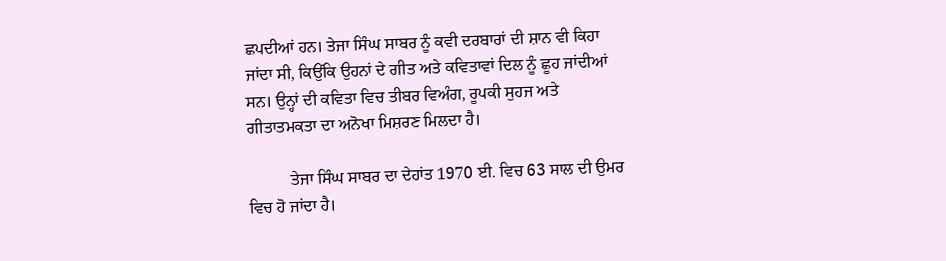ਛਪਦੀਆਂ ਹਨ। ਤੇਜਾ ਸਿੰਘ ਸਾਬਰ ਨੂੰ ਕਵੀ ਦਰਬਾਰਾਂ ਦੀ ਸ਼ਾਨ ਵੀ ਕਿਹਾ ਜਾਂਦਾ ਸੀ, ਕਿਉਂਕਿ ਉਹਨਾਂ ਦੇ ਗੀਤ ਅਤੇ ਕਵਿਤਾਵਾਂ ਦਿਲ ਨੂੰ ਛੂਹ ਜਾਂਦੀਆਂ ਸਨ। ਉਨ੍ਹਾਂ ਦੀ ਕਵਿਤਾ ਵਿਚ ਤੀਬਰ ਵਿਅੰਗ, ਰੂਪਕੀ ਸੁਹਜ ਅਤੇ ਗੀਤਾਤਮਕਤਾ ਦਾ ਅਨੋਖਾ ਮਿਸ਼ਰਣ ਮਿਲਦਾ ਹੈ।

          ਤੇਜਾ ਸਿੰਘ ਸਾਬਰ ਦਾ ਦੇਹਾਂਤ 1970 ਈ. ਵਿਚ 63 ਸਾਲ ਦੀ ਉਮਰ ਵਿਚ ਹੋ ਜਾਂਦਾ ਹੈ।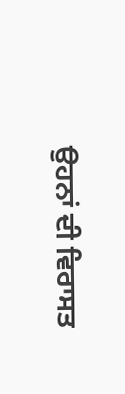ਉਹਨਾਂ ਦੀ ਵਿਰਾਸਤ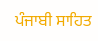ਪੰਜਾਬੀ ਸਾਹਿਤ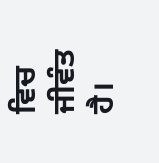ਵਿਚ ਜੀਵੰਤ ਹੈ।